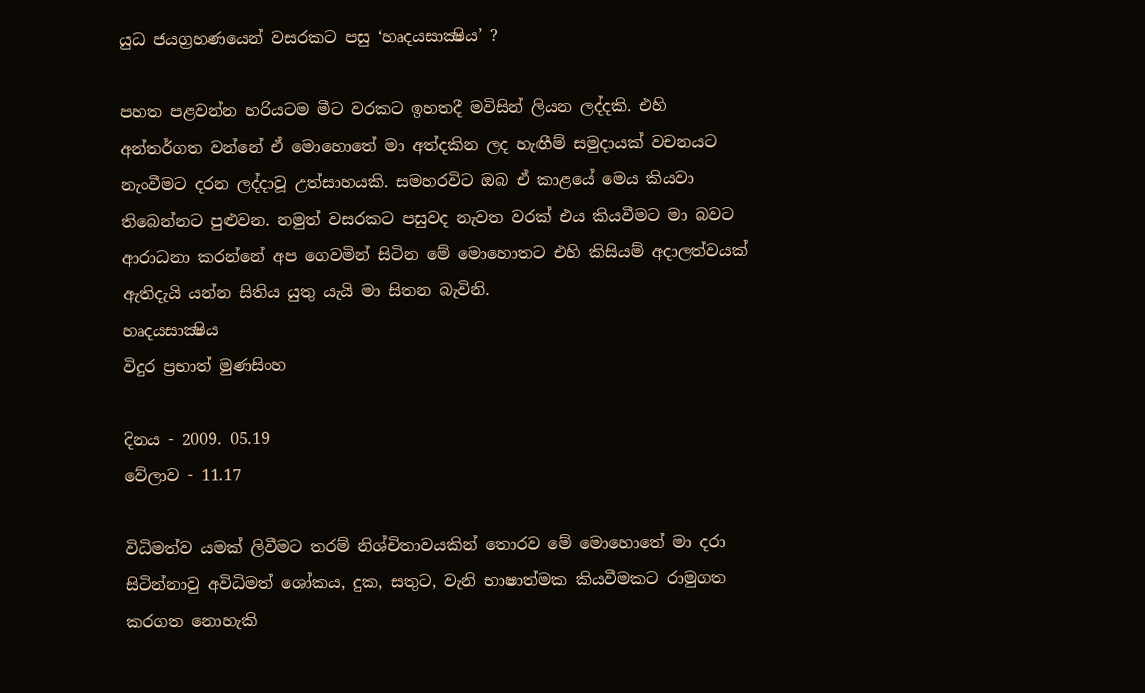යුධ ජයග්‍රහණයෙන් වසරකට පසු ‘හෘදයසාක්‍ෂිය’ ?

පහත පළවන්න හරියටම මීට වරකට ඉහතදී මවිසින් ලියන ලද්දකි. එහි අන්තර්ගත වන්නේ ඒ මොහොතේ මා අත්දකින ලද හැඟීම් සමුදායක් වචනයට නැංවීමට දරන ලද්දාවූ උත්සාහයකි. සමහරවිට ඔබ ඒ කාළයේ මෙය කියවා තිබෙන්නට පුළුවන. නමුත් වසරකට පසුවද නැවත වරක් එය කියවීමට මා බවට ආරාධනා කරන්නේ අප ගෙවමින් සිටින මේ මොහොතට එහි කිසියම් අදාලත්වයක් ඇතිදැයි යන්න සිතිය යුතු යැයි මා සිතන බැවිනි.
හෘදයසාක්‍ෂිය
විදුර ප්‍රභාත් මුණසිංහ

දිනය - 2009. 05.19
වේලාව - 11.17

විධිමත්ව යමක් ලිවීමට තරම් නිශ්චිතාවයකින් තොරව මේ මොහොතේ මා දරා සිටින්නාවු අවිධිමත් ශෝකය, දුක, සතුට, වැනි භාෂාත්මක කියවීමකට රාමුගත කරගත නොහැකි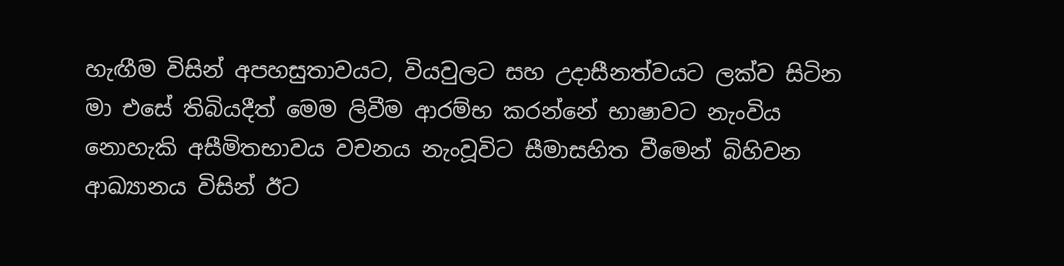හැඟීම විසින් අපහසුතාවයට, වියවුලට සහ උදාසීනත්වයට ලක්ව සිටින මා එසේ තිබියදීත් මෙම ලිවීම ආරම්භ කරන්නේ භාෂාවට නැංවිය නොහැකි අසීමිතභාවය වචනය නැංවූවිට සීමාසහිත වීමෙන් බිහිවන ආඛ්‍යානය විසින් ඊට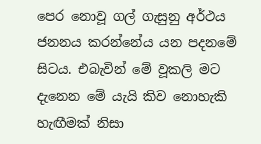පෙර නොවූ ගල් ගැසුනු අර්ථය ජනනය කරන්නේය යන පදනමේ සිටය. එබැවින් මේ වූකලි මට දැනෙන මේ යැයි කිව නොහැකි හැඟීමක් නිසා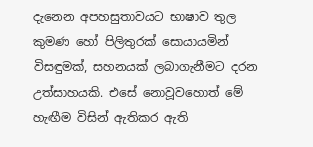දැනෙන අපහසුතාවයට භාෂාව තුල කුමණ හෝ පිලිතුරක් සොයායමින් විසඳුමක්, සහනයක් ලබාගැනීමට දරන උත්සාහයකි. එසේ නොවූවහොත් මේ හැඟීම විසින් ඇතිකර ඇති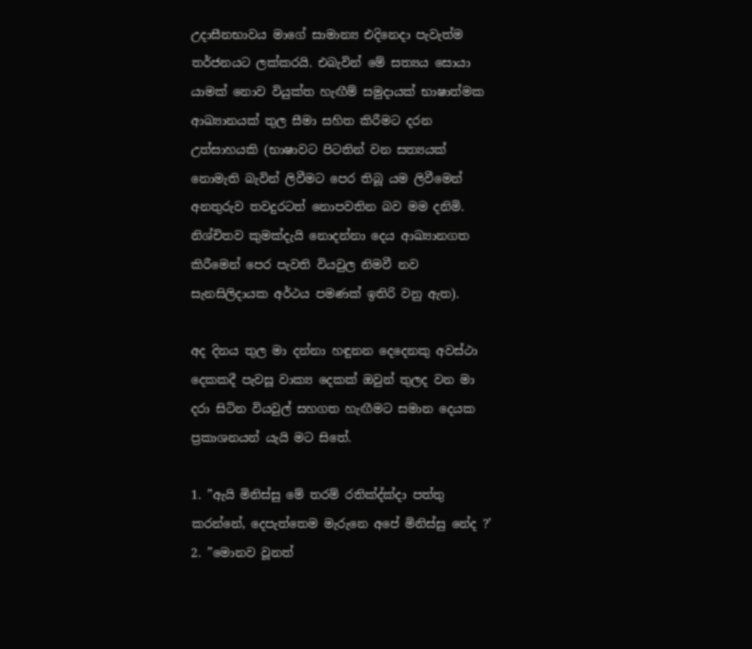උදාසීනභාවය මාගේ සාමාන්‍ය එදිනෙදා පැවැත්ම තර්ජනයට ලක්කරයි. එබැවින් මේ සත්‍යය සොයා යාමක් නොව වියුක්ත හැඟීම් සමුදායක් භාෂාත්මක ආඛ්‍යානයක් තුල සීමා සහිත කිරීමට දරන උත්සාහයකි (භාෂාවට පිටතින් වන සත්‍යයක් නොමැති බැවින් ලිවීමට පෙර තිබූ යම ලිවීමෙන් අනතුරුව තවදුරටත් නොපවතින බව මම දනිමි. නිශ්චිතව කුමක්දැයි නොදන්නා දෙය ආඛ්‍යානගත කිරීමෙන් පෙර පැවති වියවුල නිමවී නව සැනසිලිදායක අර්ථය පමණක් ඉතිරි වනු ඇත).

අද දිනය තුල මා දන්නා හඳුනන දෙදෙනකු අවස්ථා දෙකකදී පැවසූ වාක්‍ය දෙකක් ඔවුන් තුලද වන මා දරා සිටින වියවුල් සහගත හැඟීමට සමාන දෙයක ප්‍රකාශනයන් යැයි මට සිතේ.

1. ”ඇයි මිනිස්සු මේ තරම් රතික්‍ද්ක්‍දා පත්තු කරන්නේ, දෙපැත්තෙම මැරුනෙ අපේ මිනිස්සු නේද ?’
2. ”මොනව වූනත්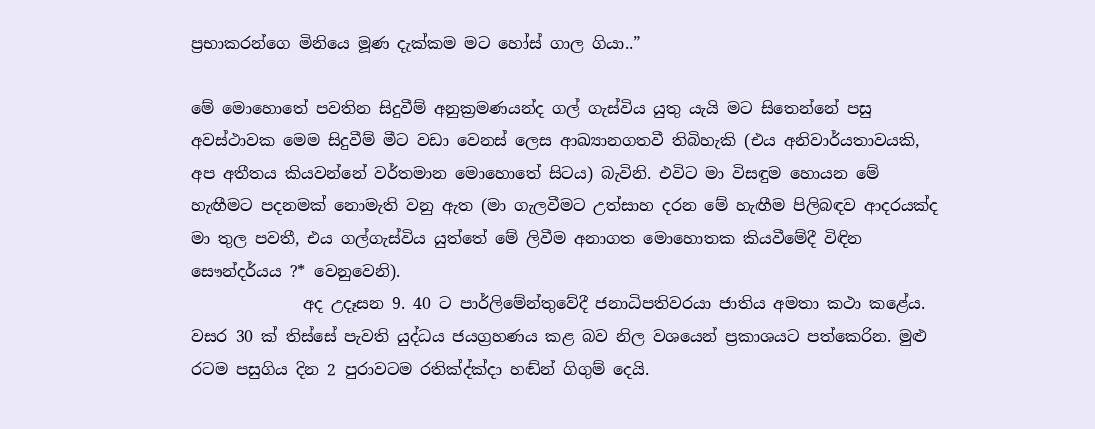ප්‍රභාකරන්ගෙ මිනියෙ මූණ දැක්කම මට හෝස් ගාල ගියා..”

මේ මොහොතේ පවතින සිදුවීම් අනුක්‍රමණයන්ද ගල් ගැස්විය යුතු යැයි මට සිතෙන්නේ පසු අවස්ථාවක මෙම සිදුවීම් මීට වඩා වෙනස් ලෙස ආඛ්‍යානගතවී තිබිහැකි (එය අනිවාර්යතාවයකි,  අප අතීතය කියවන්නේ වර්තමාන මොහොතේ සිටය) බැවිනි. එවිට මා විසඳුම හොයන මේ හැඟීමට පදනමක් නොමැති වනු ඇත (මා ගැලවීමට උත්සාහ දරන මේ හැඟීම පිලිබඳව ආදරයක්ද මා තුල පවතී, එය ගල්ගැස්විය යුත්තේ මේ ලිවීම අනාගත මොහොතක කියවීමේදී විඳින සෞන්දර්යය ?* වෙනුවෙනි).
              අද උදෑසන 9. 40 ට පාර්ලිමේන්තුවේදී ජනාධිපතිවරයා ජාතිය අමතා කථා කළේය. වසර 30 ක් තිස්සේ පැවති යුද්ධය ජයග්‍රහණය කළ බව නිල වශයෙන් ප්‍රකාශයට පත්කෙරින. මුළු රටම පසුගිය දින 2 පුරාවටම රතික්‍ද්ක්‍දා හඬ්න් ගිගුම් දෙයි.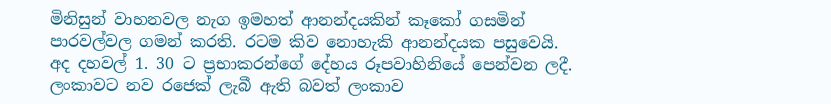මිනිසුන් වාහනවල නැග ඉමහත් ආනන්දයකින් කෑකෝ ගසමින් පාරවල්වල ගමන් කරති. රටම කිව නොහැකි ආනන්දයක පසුවෙයි. අද දහවල් 1. 30 ට ප්‍රභාකරන්ගේ දේහය රූපවාහිනියේ පෙන්වන ලදී. ලංකාවට නව රජෙක් ලැබී ඇති බවත් ලංකාව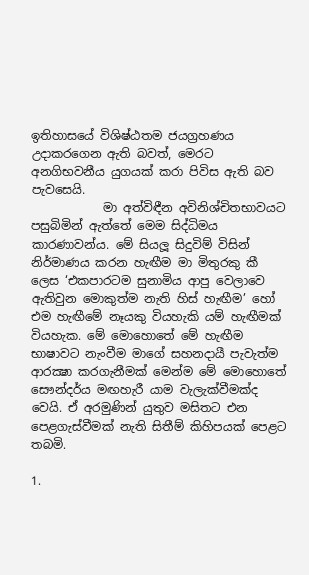ඉතිහාසයේ විශිෂ්ඨතම ජයග්‍රහණය උදාකරගෙන ඇති බවත්, මෙරට අනගිභවනීය යුගයක් කරා පිවිස ඇති බව පැවසෙයි.
            මා අත්විඳීන අවිනිශ්චිතභාවයට පසුබිමින් ඇත්තේ මෙම සිද්ධිමය කාරණාවන්ය. මේ සියලූ සිදුවිම් විසින් නිර්මාණය කරන හැඟීම මා මිතුරකු කී ලෙස ‘එකපාරටම සුනාමිය ආපු වෙලාවෙ ඇතිවුන මොකුත්ම නැති හිස් හැඟීම’ හෝ එම හැඟීමේ නෑයකු වියහැකි යම් හැඟීමක් වියහැක. මේ මොහොතේ මේ හැඟීම භාෂාවට නැංවීම මාගේ සහනදායී පැවැත්ම ආරක්‍ෂා කරගැනීමක් මෙන්ම මේ මොහොතේ සෞන්දර්ය මඟහැරී යාම වැලැක්වීමක්ද වෙයි. ඒ අරමුණින් යුතුව මසිතට එන පෙළගැස්වීමක් නැති සිතීම් කිහිපයක් පෙළට තබමි.

1.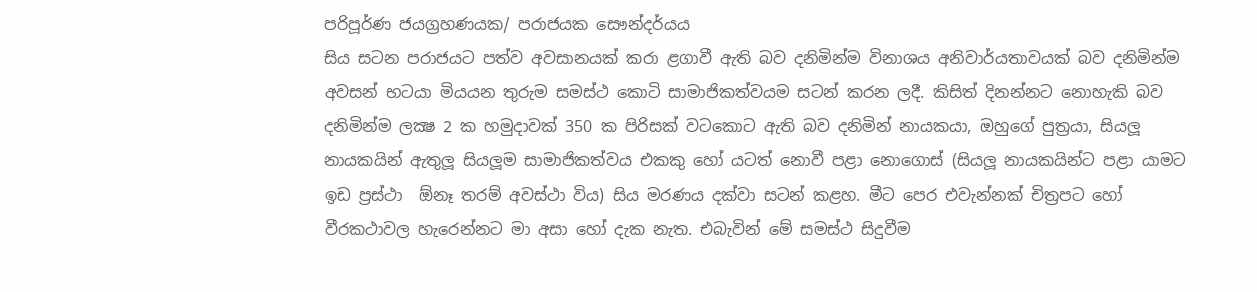පරිපූර්ණ ජයග්‍රහණයක/ පරාජයක සෞන්දර්යය
සිය සටන පරාජයට පත්ව අවසානයක් කරා ළගාවී ඇති බව දනිමින්ම විනාශය අනිවාර්යතාවයක් බව දනිමින්ම අවසන් භටයා මියයන තුරුම සමස්ථ කොටි සාමාජිකත්වයම සටන් කරන ලදී. කිසිත් දිනන්නට නොහැකි බව දනිමින්ම ලක්‍ෂ 2 ක හමුදාවක් 350 ක පිරිසක් වටකොට ඇති බව දනිමින් නායකයා, ඔහුගේ පුත්‍රයා, සියලූ නායකයින් ඇතුලූ සියලූම සාමාජිකත්වය එකකු හෝ යටත් නොවී පළා නොගොස් (සියලූ නායකයින්ට පළා යාමට ඉඩ ප්‍රස්ථා  ඕනෑ තරම් අවස්ථා විය) සිය මරණය දක්වා සටන් කළහ. මීට පෙර එවැන්නක් චිත්‍රපට හෝ වීරකථාවල හැරෙන්නට මා අසා හෝ දැක නැත. එබැවින් මේ සමස්ථ සිදුවීම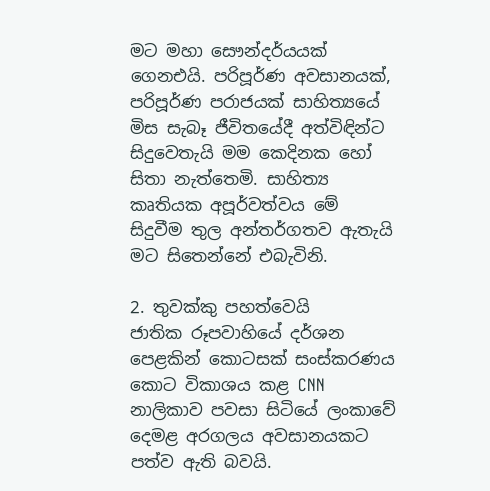මට මහා සෞන්දර්යයක් ගෙනඑයි. පරිපූර්ණ අවසානයක්, පරිපූර්ණ පරාජයක් සාහිත්‍යයේ මිස සැබෑ ජීවිතයේදී අත්විඳින්ට සිදුවෙතැයි මම කෙදිනක හෝ සිතා නැත්තෙමි. සාහිත්‍ය කෘතියක අපූර්වත්වය මේ සිදුවීම තුල අන්තර්ගතව ඇතැයි මට සිතෙන්නේ එබැවිනි.

2. තුවක්කු පහත්වෙයි
ජාතික රූපවාහියේ දර්ශන පෙළකින් කොටසක් සංස්කරණය කොට විකාශය කළ CNN නාලිකාව පවසා සිටියේ ලංකාවේ දෙමළ අරගලය අවසානයකට පත්ව ඇති බවයි.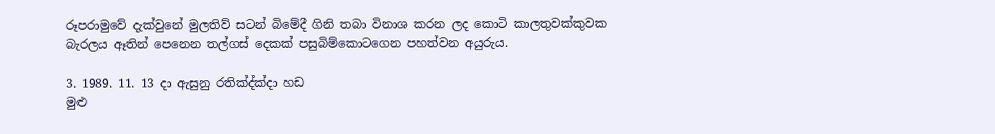රූපරාමුවේ දැක්වුනේ මුලතිව් සටන් බිමේදී ගිනි තබා විනාශ කරන ලද කොටි කාලතුවක්කුවක බැරලය ඈතින් පෙනෙන තල්ගස් දෙකක් පසුබිම්කොටගෙන පහත්වන අයුරුය.

3. 1989. 11. 13 දා ඇසුනු රතික්‍ද්ක්‍දා හඩ
මුළු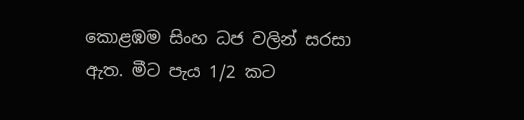කොළඹම සිංහ ධජ වලින් සරසා ඇත. මීට පැය 1/2 කට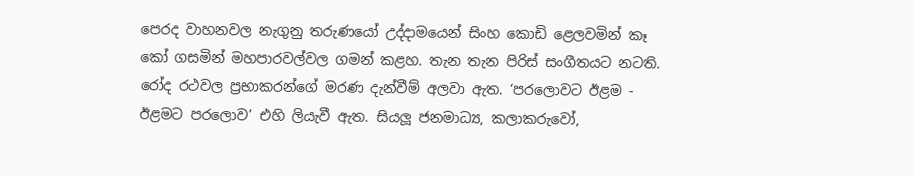පෙරද වාහනවල නැගුනු තරුණයෝ උද්දාමයෙන් සිංහ කොඩි ළෙලවමින් කෑ කෝ ගසමින් මහපාරවල්වල ගමන් කළහ. තැන තැන පිරිස් සංගීතයට නටති. රෝද රථවල ප්‍රභාකරන්ගේ මරණ දැන්වීම් අලවා ඇත. ‘පරලොවට ඊළම - ඊළමට පරලොව’ එහි ලියැවී ඇත. සියලූ ජනමාධ්‍ය, කලාකරුවෝ,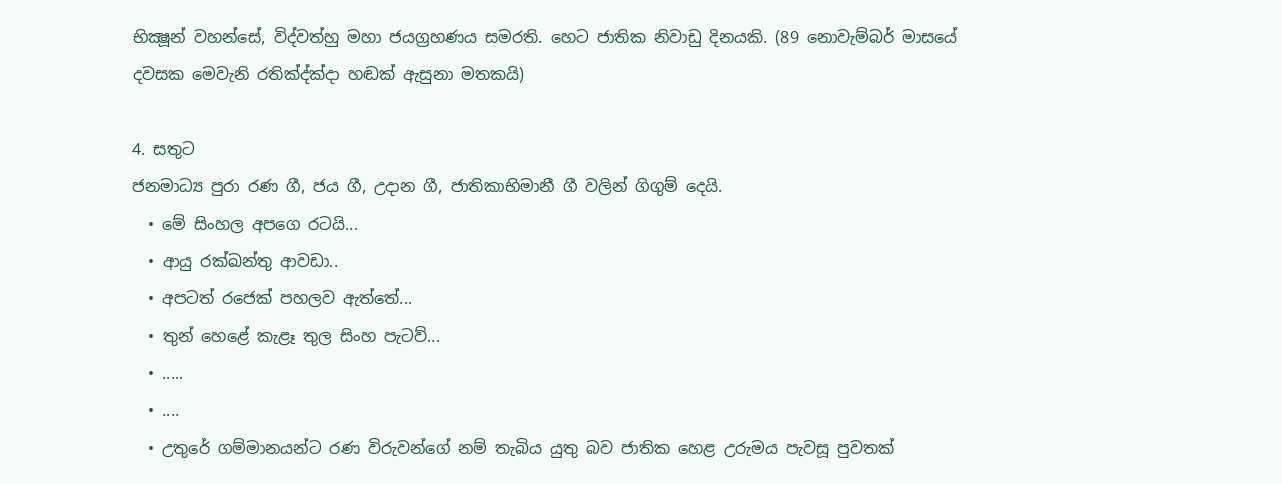භික්‍ෂූන් වහන්සේ, විද්වත්හු මහා ජයග්‍රහණය සමරති. හෙට ජාතික නිවාඩු දිනයකි. (89 නොවැම්බර් මාසයේ දවසක මෙවැනි රතික්‍ද්ක්‍දා හඬක් ඇසුනා මතකයි)

4. සතුට
ජනමාධ්‍ය පුරා රණ ගී, ජය ගී, උදාන ගී, ජාතිකාභිමානී ගී වලින් ගිගුම් දෙයි.
  • මේ සිංහල අපගෙ රටයි...
  • ආයු රක්ඛන්තු ආවඩා..
  • අපටත් රජෙක් පහලව ඇත්තේ...
  • තුන් හෙළේ කැළෑ තුල සිංහ පැටව්...
  • .....
  • ....
  • උතුරේ ගම්මානයන්ට රණ විරුවන්ගේ නම් තැබිය යුතු බව ජාතික හෙළ උරුමය පැවසූ පුවතක්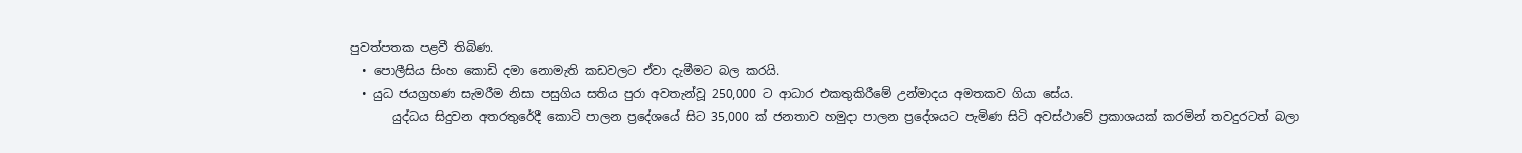පුවත්පතක පළවී තිබිණ.
  • පොලීසිය සිංහ කොඩි දමා නොමැති කඩවලට ඒවා දැමීමට බල කරයි.
  • යුධ ජයග්‍රහණ සැමරීම නිසා පසුගිය සතිය පුරා අවතැන්වූ 250,000 ට ආධාර එකතුකිරීමේ උන්මාදය අමතකව ගියා සේය.
       යුද්ධය සිදුවන අතරතුරේදී කොටි පාලන ප්‍රදේශයේ සිට 35,000 ක් ජනතාව හමුදා පාලන ප්‍රදේශයට පැමිණ සිටි අවස්ථාවේ ප්‍රකාශයක් කරමින් තවදුරටත් බලා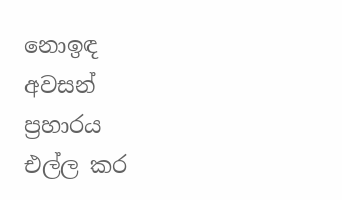නොඉඳ අවසන් ප්‍රහාරය එල්ල කර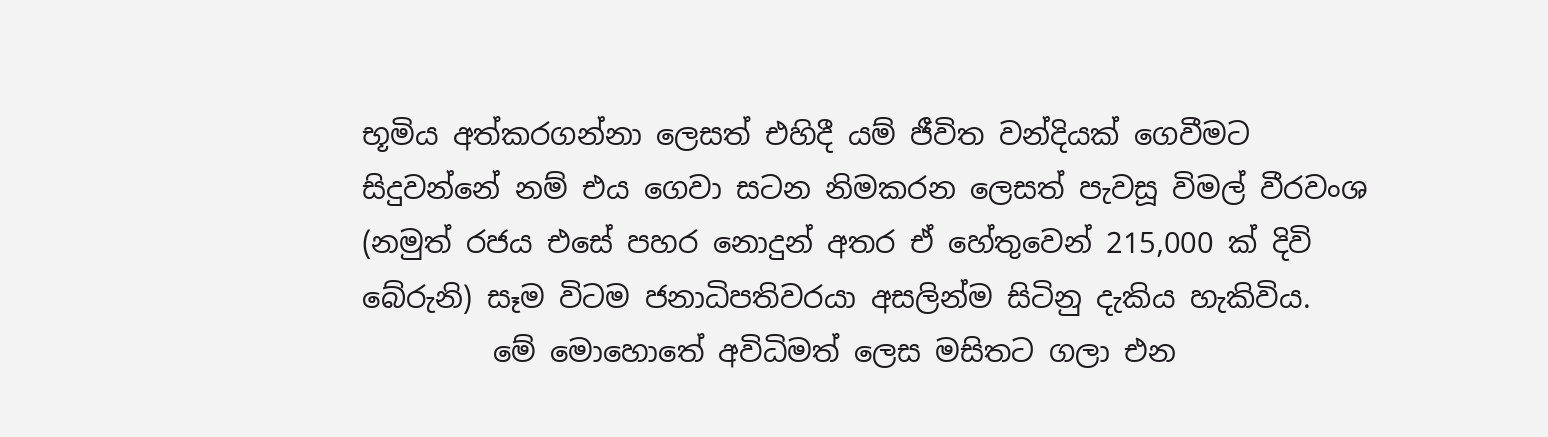භූමිය අත්කරගන්නා ලෙසත් එහිදී යම් ජීවිත වන්දියක් ගෙවීමට සිදුවන්නේ නම් එය ගෙවා සටන නිමකරන ලෙසත් පැවසූ විමල් වීරවංශ (නමුත් රජය එසේ පහර නොදුන් අතර ඒ හේතුවෙන් 215,000 ක් දිවි බේරුනි) සෑම විටම ජනාධිපතිවරයා අසලින්ම සිටිනු දැකිය හැකිවිය.
         මේ මොහොතේ අවිධිමත් ලෙස මසිතට ගලා එන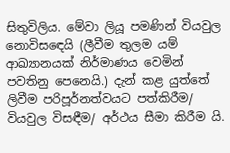සිතුවිලිය. මේවා ලියූ පමණින් වියවුල නොවිසඳෙයි (ලීවීම තුලම යම් ආඛ්‍යානයක් නිර්මාණය වෙමින් පවතිනු පෙනෙයි.) දැන් කළ යුත්තේ ලිවීම පරිපූර්නත්වයට පත්කිරීම/ වියවුල විසඳීම/ අර්ථය සීමා කිරීම යි.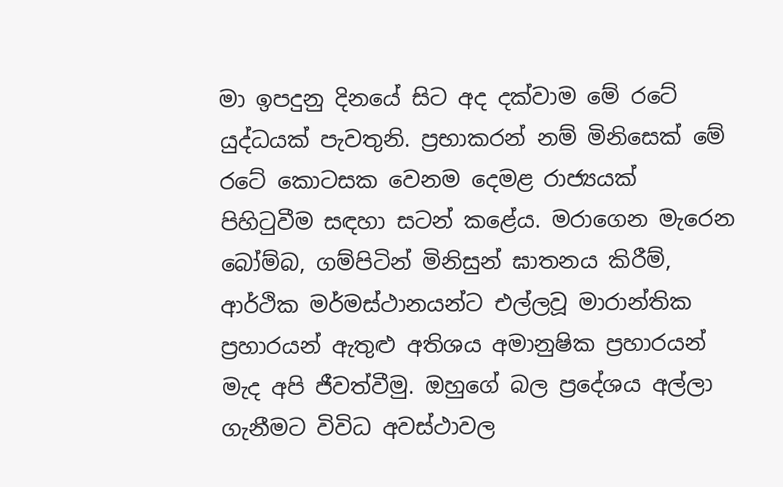මා ඉපදුනු දිනයේ සිට අද දක්වාම මේ රටේ යුද්ධයක් පැවතුනි. ප්‍රභාකරන් නම් මිනිසෙක් මේ රටේ කොටසක වෙනම දෙමළ රාජ්‍යයක් පිහිටුවීම සඳහා සටන් කළේය. මරාගෙන මැරෙන බෝම්බ, ගම්පිටින් මිනිසුන් ඝාතනය කිරීම්, ආර්ථික මර්මස්ථානයන්ට එල්ලවූ මාරාන්තික ප්‍රහාරයන් ඇතුළු අතිශය අමානුෂික ප්‍රහාරයන් මැද අපි ජීවත්වීමු. ඔහුගේ බල ප්‍රදේශය අල්ලා ගැනීමට විවිධ අවස්ථාවල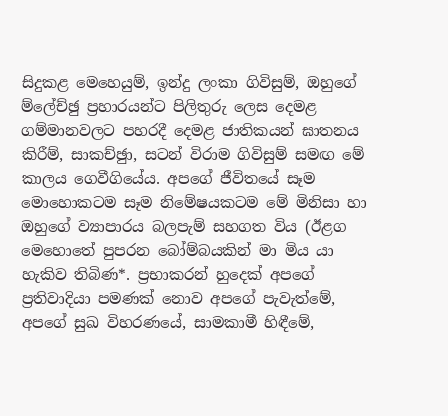සිදුකළ මෙහෙයුම්, ඉන්දු ලංකා ගිවිසුම්, ඔහුගේ ම්ලේච්ඡු ප්‍රහාරයන්ට පිලිතුරු ලෙස දෙමළ ගම්මානවලට පහරදී දෙමළ ජාතිකයන් ඝාතනය කිරීම්, සාකච්ඡුා, සටන් විරාම ගිවිසුම් සමඟ මේ කාලය ගෙවීගියේය. අපගේ ජීවිතයේ සෑම මොහොකටම සෑම නිමේෂයකටම මේ මිනිසා හා ඔහුගේ ව්‍යාපාරය බලපැම් සහගත විය (ඊළග මෙහොතේ පුපරන බෝම්බයකින් මා මිය යා හැකිව තිබිණ*. ප්‍රභාකරන් හුදෙක් අපගේ ප්‍රතිවාදියා පමණක් නොව අපගේ පැවැත්මේ, අපගේ සුඛ විහරණයේ, සාමකාමී හිඳීමේ,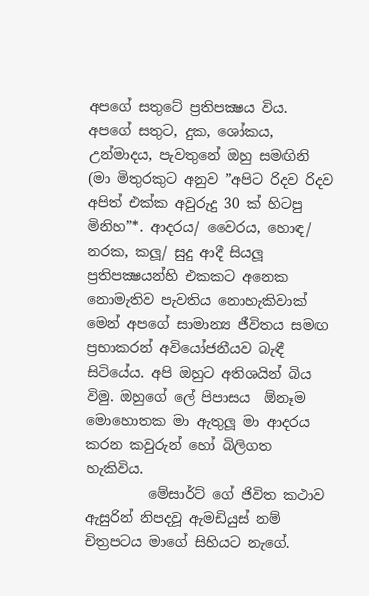අපගේ සතුටේ ප්‍රතිපක්‍ෂය විය. අපගේ සතුට, දුක, ශෝකය, උන්මාදය, පැවතුනේ ඔහු සමඟිනි (මා මිතුරකුට අනුව ”අපිට රිදව රිදව අපිත් එක්ක අවුරුදු 30 ක් හිටපු මිනිහ”*. ආදරය/ වෛරය, හොඳ/ නරක, කලූ/ සුදු ආදී සියලූ ප්‍රතිපක්‍ෂයන්හි එකකට අනෙක නොමැතිව පැවතිය නොහැකිවාක් මෙන් අපගේ සාමාන්‍ය ජීවිතය සමඟ ප්‍රභාකරන් අවියෝජනීයව බැඳී සිටියේය. අපි ඔහුට අතිශයින් බිය විමු. ඔහුගේ ලේ පිපාසය  ඕනෑම මොහොතක මා ඇතුලූ මා ආදරය කරන කවුරුන් හෝ බිලිගත හැකිවිය.
         මේසාර්ට් ගේ ජිවිත කථාව ඇසුරින් නිපදවූ ඇමඩියුස් නම් චිත්‍රපටය මාගේ සිහියට නැගේ.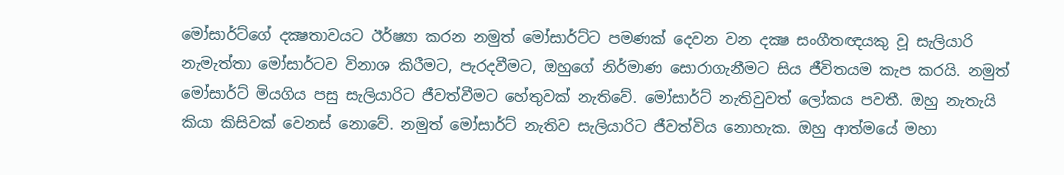මෝසාර්ට්ගේ දක්‍ෂතාවයට ඊර්ෂ්‍යා කරන නමුත් මෝසාර්ට්ට පමණක් දෙවන වන දක්‍ෂ සංගීතඥයකු වූ සැලියාරි නැමැත්තා මෝසාර්ටව විනාශ කිරීමට, පැරදවීමට, ඔහුගේ නිර්මාණ සොරාගැනීමට සිය ජීවිතයම කැප කරයි. නමුත් මෝසාර්ට් මියගිය පසු සැලියාරිට ජීවත්වීමට හේතුවක් නැතිවේ. මෝසාර්ට් නැතිවුවත් ලෝකය පවතී. ඔහු නැතැයි කියා කිසිවක් වෙනස් නොවේ. නමුත් මෝසාර්ට් නැතිව සැලියාරිට ජීවත්විය නොහැක. ඔහු ආත්මයේ මහා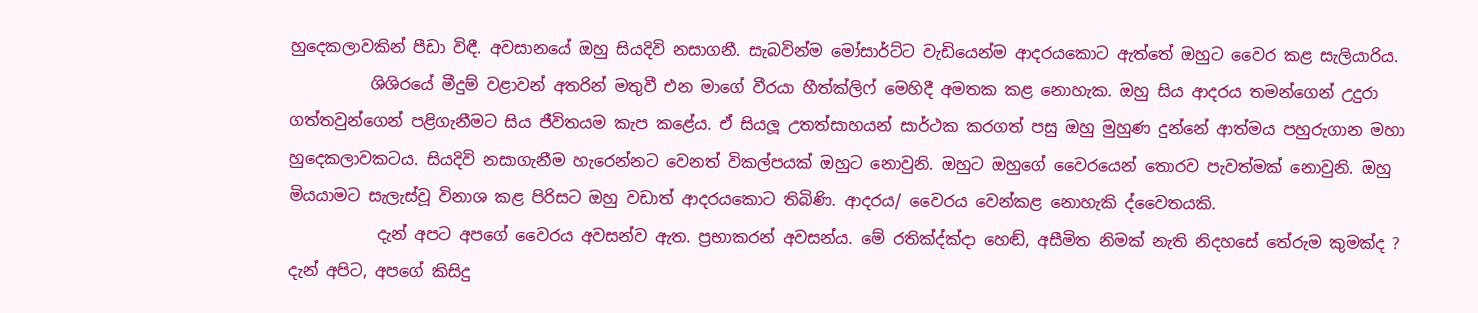හුදෙකලාවකින් පීඩා විඳී. අවසානයේ ඔහු සියදිවි නසාගනී. සැබවින්ම මෝසාර්ට්ට වැඩියෙන්ම ආදරයකොට ඇත්තේ ඔහුට වෛර කළ සැලියාරිය.
          ශිශිරයේ මීදුම් වළාවන් අතරින් මතුවී එන මාගේ වීරයා හීත්ක්ලිෆ් මෙහිදී අමතක කළ නොහැක. ඔහු සිය ආදරය තමන්ගෙන් උදුරා ගත්තවුන්ගෙන් පළිගැනීමට සිය ජීවිතයම කැප කළේය. ඒ සියලූ උතත්සාහයන් සාර්ථක කරගත් පසු ඔහු මුහුණ දුන්නේ ආත්මය පහුරුගාන මහා හුදෙකලාවකටය. සියදිවි නසාගැනීම හැරෙන්නට වෙනත් විකල්පයක් ඔහුට නොවුනි. ඔහුට ඔහුගේ වෛරයෙන් තොරව පැවත්මක් නොවුනි. ඔහු මියයාමට සැලැස්වූ විනාශ කළ පිරිසට ඔහු වඩාත් ආදරයකොට තිබිණි. ආදරය/ වෛරය වෙන්කළ නොහැකි ද්වෛතයකි.
           දැන් අපට අපගේ වෛරය අවසන්ව ඇත. ප්‍රභාකරන් අවසන්ය. මේ රතික්‍ද්ක්‍දා හෙඬ්, අසීමිත නිමක් නැති නිදහසේ තේරුම කුමක්ද ? දැන් අපිට, අපගේ කිසිදු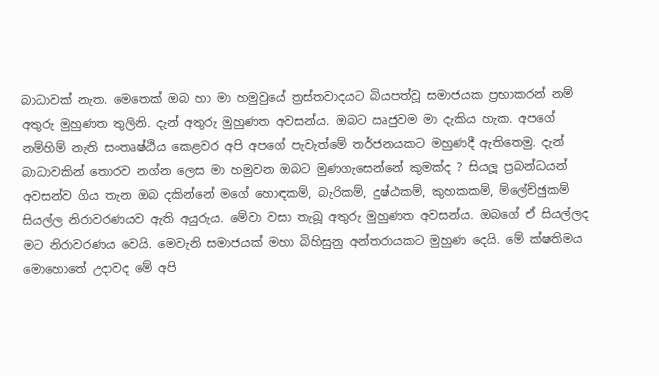බාධාවක් නැත. මෙතෙක් ඔබ හා මා හමුවුයේ ත්‍රස්තවාදයට බියපත්වූ සමාජයක ප්‍රභාකරන් නම් අතුරු මුහුණත තුලිනි. දැන් අතුරු මුහුණත අවසන්ය. ඔබට ඍජුවම මා දැකිය හැක. අපගේ නම්හිම් නැති සංතෘෂ්ඨිය කෙළවර අපි අපගේ පැවැත්මේ තර්ජනයකට මහුණදී ඇතිතෙමු. දැන් බාධාවකින් තොරව නග්න ලෙස මා හමුවන ඔබට මුණගැසෙන්නේ කුමක්ද ? සියලූ ප්‍රබන්ධයන් අවසන්ව ගිය තැන ඔබ දකින්නේ මගේ හොඳකම්, බැරිකම්, දුෂ්ඨකම්, කුහකකම්, ම්ලේච්ඡුකම් සියල්ල නිරාවරණයව ඇති අයුරුය. මේවා වසා තැබූ අතුරු මුහුණත අවසන්ය. ඔබගේ ඒ සියල්ලද මට නිරාවරණය වෙයි. මෙවැනි සමාජයක් මහා බිහිසුනු අන්තරායකට මුහුණ දෙයි. මේ ක්ෂතිමය මොහොතේ උදාවද මේ අපි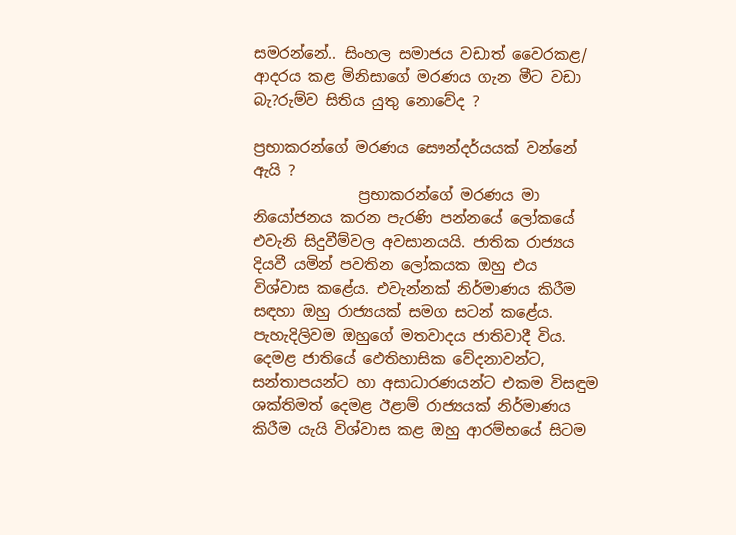සමරන්නේ.. සිංහල සමාජය වඩාත් වෛරකළ/ ආදරය කළ මිනිසාගේ මරණය ගැන මීට වඩා බැ?රුම්ව සිතිය යුතු නොවේද ?

ප්‍රභාකරන්ගේ මරණය සෞන්දර්යයක් වන්නේ ඇයි ?
              ප්‍රභාකරන්ගේ මරණය මා නියෝජනය කරන පැරණි පන්නයේ ලෝකයේ එවැනි සිදුවීම්වල අවසානයයි. ජාතික රාජ්‍යය දියවී යමින් පවතින ලෝකයක ඔහු එය විශ්වාස කළේය. එවැන්නක් නිර්මාණය කිරීම සඳහා ඔහු රාජ්‍යයක් සමග සටන් කළේය. පැහැදිලිවම ඔහුගේ මතවාදය ජාතිවාදී විය. දෙමළ ජාතියේ ඵෙතිහාසික වේදනාවන්ට, සන්තාපයන්ට හා අසාධාරණයන්ට එකම විසඳුම ශක්තිමත් දෙමළ ඊළාම් රාජ්‍යයක් නිර්මාණය කිරීම යැයි විශ්වාස කළ ඔහු ආරම්භයේ සිටම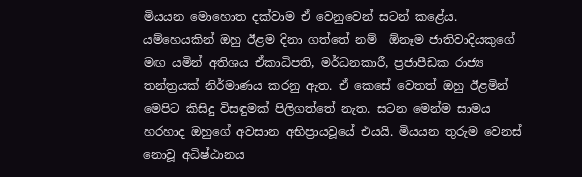මියයන මොහොත දක්වාම ඒ වෙනුවෙන් සටන් කළේය. යම්හෙයකින් ඔහු ඊළම දිනා ගත්තේ නම්  ඕනෑම ජාතිවාදියකුගේ මඟ යමින් අතිශය ඒකාධිපති, මර්ධනකාරී, ප්‍රජාපීඩක රාජ්‍ය තන්ත්‍රයක් නිර්මාණය කරනු ඇත. ඒ කෙසේ වෙතත් ඔහු ඊළමින් මෙපිට කිසිදු විසඳුමක් පිලිගත්තේ නැත. සටන මෙන්ම සාමය හරහාද ඔහුගේ අවසාන අභිප්‍රායවූයේ එයයි. මියයන තුරුම වෙනස් නොවූ අධිෂ්ඨානය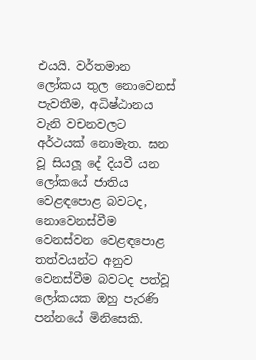එයයි. වර්තමාන ලෝකය තුල නොවෙනස් පැවතීම, අධිෂ්ඨානය වැනි වචනවලට අර්ථයක් නොමැත. ඝන වූ සියලූ දේ දියවී යන ලෝකයේ ජාතිය වෙළඳපොළ බවටද, නොවෙනස්වීම වෙනස්වන වෙළඳපොළ තත්වයන්ට අනුව වෙනස්වීම බවටද පත්වූ ලෝකයක ඔහු පැරණි පන්නයේ මිනිසෙකි.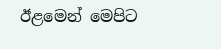ඊළමෙන් මෙපිට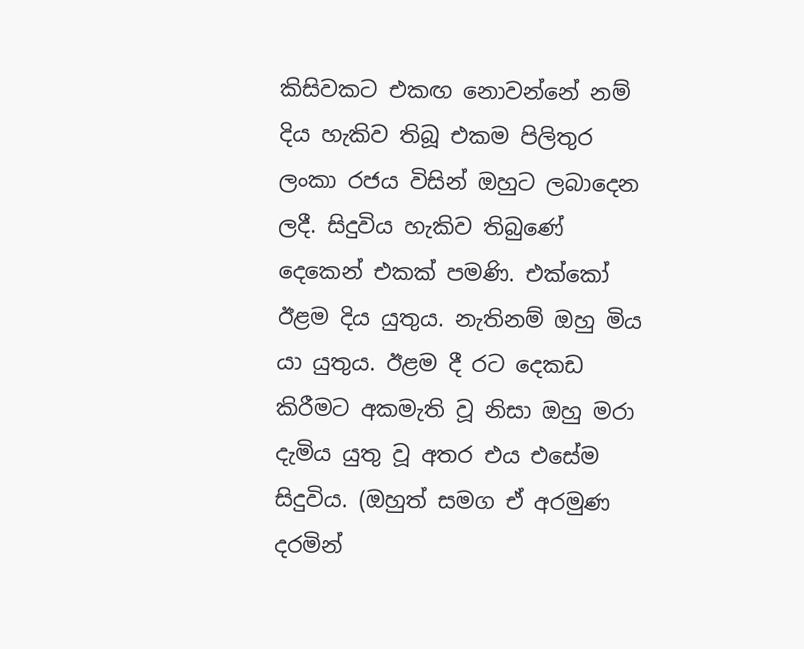කිසිවකට එකඟ නොවන්නේ නම් දිය හැකිව තිබූ එකම පිලිතුර ලංකා රජය විසින් ඔහුට ලබාදෙන ලදී. සිදුවිය හැකිව තිබුණේ දෙකෙන් එකක් පමණි. එක්කෝ ඊළම දිය යුතුය. නැතිනම් ඔහු මිය යා යුතුය. ඊළම දී රට දෙකඩ කිරීමට අකමැති වූ නිසා ඔහු මරා දැමිය යුතු වූ අතර එය එසේම සිදුවිය. (ඔහුත් සමග ඒ අරමුණ දරමින්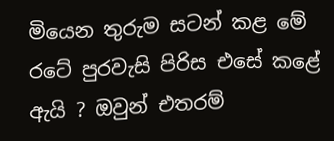මියෙන තුරුම සටන් කළ මේ රටේ පුරවැසි පිරිස එසේ කළේ ඇයි ? ඔවුන් එතරම්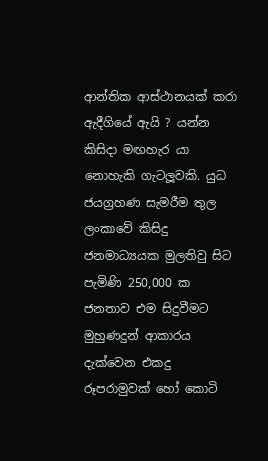ආන්තික ආස්ථානයක් කරා ඇදීගියේ ඇයි ? යන්න කිසිදා මඟහැර යා නොහැකි ගැටලූවකි. යුධ ජයග්‍රහණ සැමරීම තුල ලංකාවේ කිසිදු ජනමාධ්‍යයක මුලතිවු සිට පැමිණි 250,000 ක ජනතාව එම සිදුවීමට මුහුණදුන් ආකාරය දැක්වෙන එකදු රූපරාමුවක් හෝ කොටි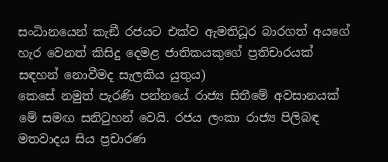සංධිානයෙන් කැඞී රජයට එක්ව ඇමතිධූර බාරගත් අයගේ හැර වෙනත් කිසිදු දෙමළ ජාතිකයකුගේ ප්‍රතිචාරයක් සඳහන් නොවීමද සැලකිය යුතුය)
කෙසේ නමුත් පැරණි පන්නයේ රාජ්‍ය සිතීමේ අවසානයක් මේ සමඟ සනිටුහන් වෙයි. රජය ලංකා රාජ්‍ය පිලිබඳ මතවාදය සිය ප්‍රචාරණ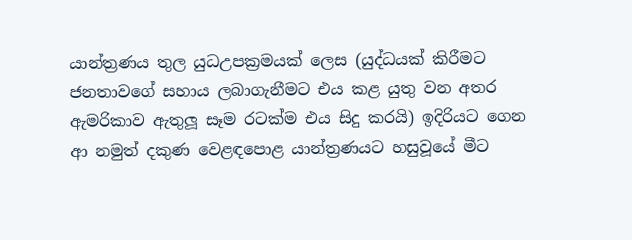යාන්ත්‍රණය තුල යුධඋපක්‍රමයක් ලෙස (යුද්ධයක් කිරීමට ජනතාවගේ සහාය ලබාගැනීමට එය කළ යුතු වන අතර ඇමරිකාව ඇතුලූ සෑම රටක්ම එය සිදු කරයි) ඉදිරියට ගෙන ආ නමුත් දකුණ වෙළඳපොළ යාන්ත්‍රණයට හසුවූයේ මීට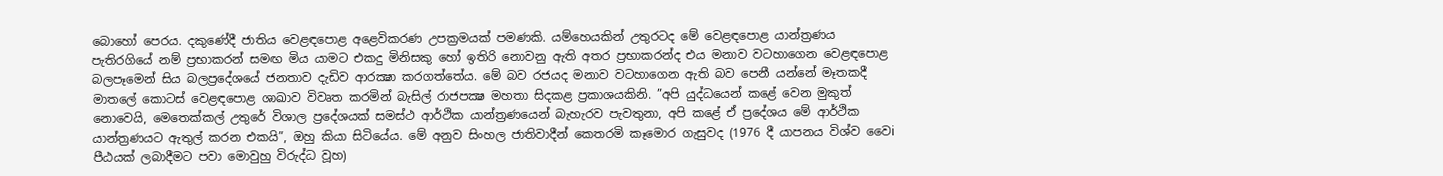බොහෝ පෙරය. දකුණේදී ජාතිය වෙළඳපොළ අළෙවිකරණ උපක්‍රමයක් පමණකි. යම්හෙයකින් උතුරටද මේ වෙළඳපොළ යාන්ත්‍රණය පැතිරගියේ නම් ප්‍රභාකරන් සමඟ මිය යාමට එකදු මිනිසකු හෝ ඉතිරි නොවනු ඇති අතර ප්‍රභාකරන්ද එය මනාව වටහාගෙන වෙළඳපොළ බලපෑමෙන් සිය බලප්‍රදේශයේ ජනතාව දැඩිව ආරක්‍ෂා කරගත්තේය. මේ බව රජයද මනාව වටහාගෙන ඇති බව පෙනී යන්නේ මෑතකදී මාතලේ කොටස් වෙළඳපොළ ශාඛාව විවෘත කරමින් බැසිල් රාජපක්‍ෂ මහතා සිදකළ ප්‍රකාශයකිනි. ”අපි යුද්ධයෙන් කළේ වෙන මුකුත් නොවෙයි, මෙතෙක්කල් උතුරේ විශාල ප්‍රදේශයක් සමස්ථ ආර්ථික යාන්ත්‍රණයෙන් බැහැරව පැවතුනා, අපි කළේ ඒ ප්‍රදේශය මේ ආර්ථික යාන්ත්‍රණයට ඇතුල් කරන එකයි”, ඔහු කියා සිටියේය. මේ අනුව සිංහල ජාතිවාදීන් කෙතරමි කෑමොර ගැසුවද (1976 දී යාපනය විශ්ව වෛi පීඨයක් ලබාදීමට පවා මොවුහු විරුද්ධ වූහ)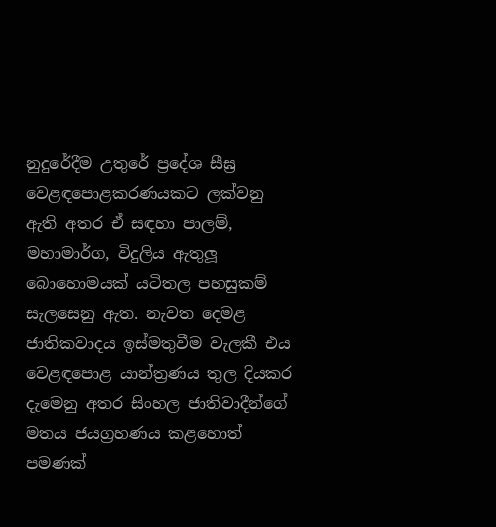නුදුරේදීම උතුරේ ප්‍රදේශ සීඝ්‍ර වෙළඳපොළකරණයකට ලක්වනු ඇති අතර ඒ සඳහා පාලම්, මහාමාර්ග, විදුලිය ඇතුලූ බොහොමයක් යටිතල පහසුකම් සැලසෙනු ඇත. නැවත දෙමළ ජාතිකවාදය ඉස්මතුවීම වැලකී එය වෙළඳපොළ යාන්ත්‍රණය තුල දියකර දැමෙනු අතර සිංහල ජාතිවාදීන්ගේ මතය ජයග්‍රහණය කළහොත් පමණක්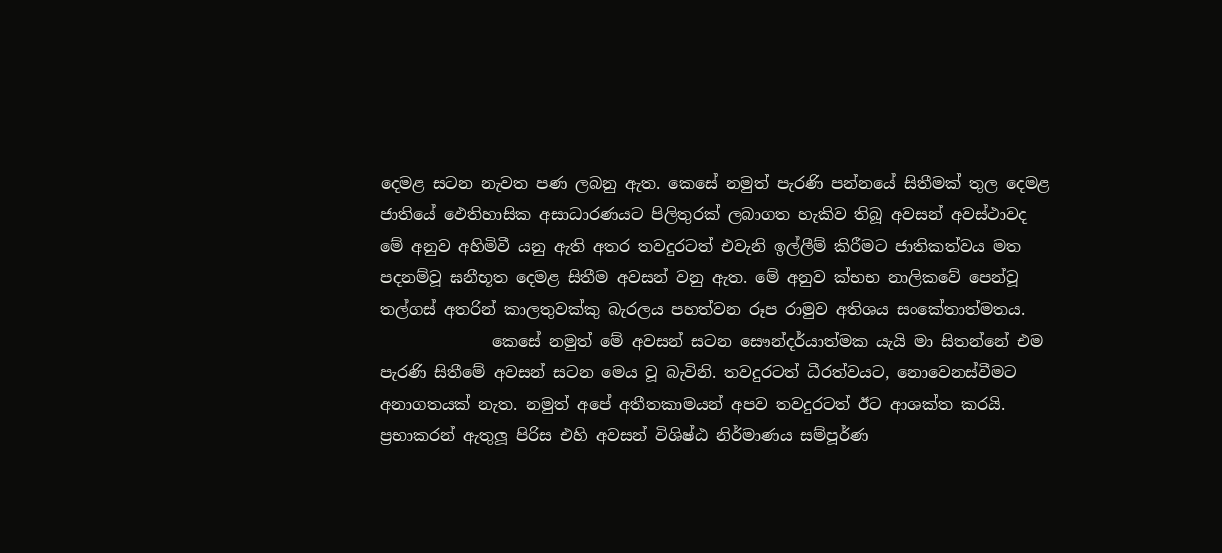දෙමළ සටන නැවත පණ ලබනු ඇත. කෙසේ නමුත් පැරණි පන්නයේ සිතීමක් තුල දෙමළ ජාතියේ ඵෙතිහාසික අසාධාරණයට පිලිතුරක් ලබාගත හැකිව තිබූ අවසන් අවස්ථාවද මේ අනුව අහිමිවී යනු ඇති අතර තවදුරටත් එවැනි ඉල්ලීම් කිරීමට ජාතිකත්වය මත පදනම්වූ ඝනීභූත දෙමළ සිතීම අවසන් වනු ඇත. මේ අනුව ක්‍භභ නාලිකවේ පෙන්වූ තල්ගස් අතරින් කාලතුවක්කු බැරලය පහත්වන රූප රාමුව අතිශය සංකේතාත්මතය.
              කෙසේ නමුත් මේ අවසන් සටන සෞන්දර්යාත්මක යැයි මා සිතන්නේ එම පැරණි සිතීමේ අවසන් සටන මෙය වූ බැවිනි. තවදුරටත් ධීරත්වයට, නොවෙනස්වීමට අනාගතයක් නැත. නමුත් අපේ අතීතකාමයන් අපව තවදුරටත් ඊට ආශක්ත කරයි. ප්‍රභාකරන් ඇතුලූ පිරිස එහි අවසන් විශිෂ්ඨ නිර්මාණය සම්පූර්ණ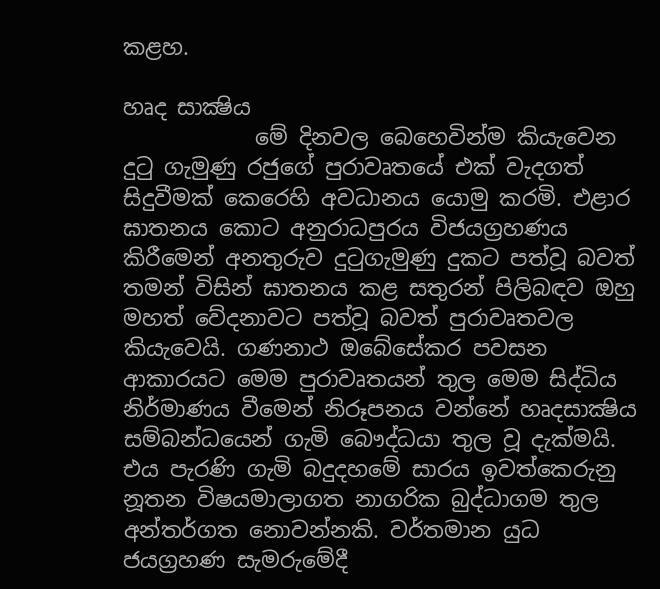කළහ.

හෘද සාක්‍ෂිය
            මේ දිනවල බෙහෙවින්ම කියැවෙන දුටු ගැමුණු රජුගේ පුරාවෘතයේ එක් වැදගත් සිදුවීමක් කෙරෙහි අවධානය යොමු කරමි. එළාර ඝාතනය කොට අනුරාධපුරය විජයග්‍රහණය කිරීමෙන් අනතුරුව දුටුගැමුණු දුකට පත්වූ බවත් තමන් විසින් ඝාතනය කළ සතුරන් පිලිබඳව ඔහු මහත් වේදනාවට පත්වූ බවත් පුරාවෘතවල කියැවෙයි. ගණනාථ ඔබේසේකර පවසන ආකාරයට මෙම පුරාවෘතයන් තුල මෙම සිද්ධිය නිර්මාණය වීමෙන් නිරූපනය වන්නේ හෘදසාක්‍ෂිය සම්බන්ධයෙන් ගැමි බෞද්ධයා තුල වූ දැක්මයි. එය පැරණි ගැමි බදුදහමේ සාරය ඉවත්කෙරුනු නූතන විෂයමාලාගත නාගරික බුද්ධාගම තුල අන්තර්ගත නොවන්නකි. වර්තමාන යුධ ජයග්‍රහණ සැමරුමේදී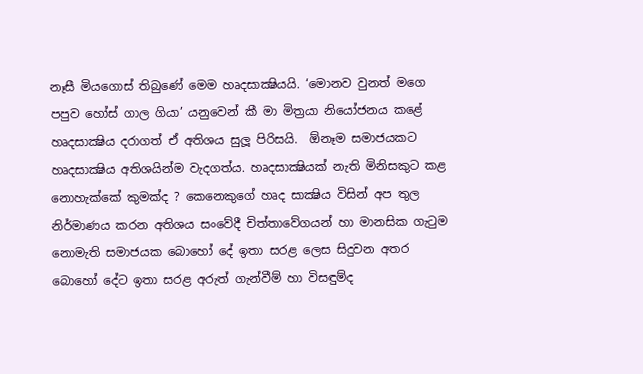නෑසී මියගොස් තිබුණේ මෙම හෘදසාක්‍ෂියයි. ‘මොනව වුනත් මගෙ පපුව හෝස් ගාල ගියා’ යනුවෙන් කී මා මිත්‍රයා නියෝජනය කළේ හෘදසාක්‍ෂිය දරාගත් ඒ අතිශය සුලූ පිරිසයි.  ඕනෑම සමාජයකට හෘදසාක්‍ෂිය අතිශයින්ම වැදගත්ය. හෘදසාක්‍ෂියක් නැති මිනිසකුට කළ නොහැක්කේ කුමක්ද ? කෙනෙකුගේ හෘද සාක්‍ෂිය විසින් අප තුල නිර්මාණය කරන අතිශය සංවේදී චිත්තාවේගයන් හා මානසික ගැටුම නොමැති සමාජයක බොහෝ දේ ඉතා සරළ ලෙස සිදුවන අතර බොහෝ දේට ඉතා සරළ අරුත් ගැන්වීම් හා විසඳුම්ද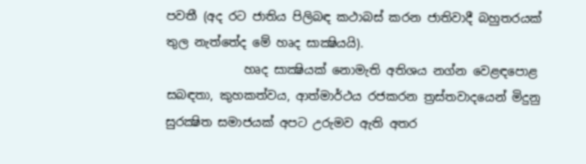පවතී (අද රට ජාතිය පිලිබඳ කථාබස් කරන ජාතිවාදී බහුතරයක් තුල නැත්තේද මේ හෘද සාක්‍ෂියයි).
             හෘද සාක්‍ෂියක් නොමැති අතිශය නග්න වෙළඳපොළ සබඳතා, කුහකත්වය, ආත්මාර්ථය රජකරන ත්‍රස්තවාදයෙන් මිදුනු සුරක්‍ෂිත සමාජයක් අපට උරුමව ඇති අතර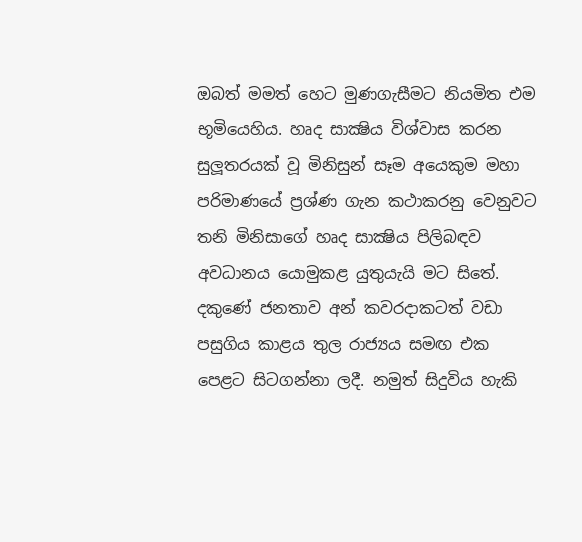ඔබත් මමත් හෙට මුණගැසීමට නියමිත එම භූමියෙහිය. හෘද සාක්‍ෂිය විශ්වාස කරන සුලූතරයක් වූ මිනිසුන් සෑම අයෙකුම මහා පරිමාණයේ ප්‍රශ්ණ ගැන කථාකරනු වෙනුවට තනි මිනිසාගේ හෘද සාක්‍ෂිය පිලිබඳව අවධානය යොමුකළ යුතුයැයි මට සිතේ. දකුණේ ජනතාව අන් කවරදාකටත් වඩා පසුගිය කාළය තුල රාජ්‍යය සමඟ එක පෙළට සිටගන්නා ලදී. නමුත් සිදුවිය හැකි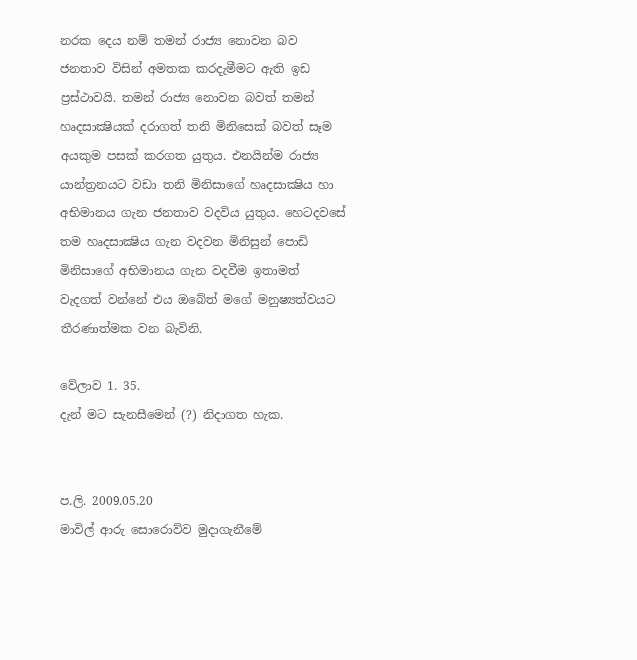නරක දෙය නම් තමන් රාජ්‍ය නොවන බව ජනතාව විසින් අමතක කරදැමීමට ඇති ඉඩ ප්‍රස්ථාවයි. තමන් රාජ්‍ය නොවන බවත් තමන් හෘදසාක්‍ෂියක් දරාගත් තනි මිනිසෙක් බවත් සෑම අයකුම පසක් කරගත යුතුය. එනයින්ම රාජ්‍ය යාන්ත්‍රනයට වඩා තනි මිනිසාගේ හෘදසාක්‍ෂිය හා අභිමානය ගැන ජනතාව වදවිය යුතුය. හෙටදවසේ තම හෘදසාක්‍ෂිය ගැන වදවන මිනිසුන් පොඩි මිනිසාගේ අභිමානය ගැන වදවීම ඉතාමත් වැදගත් වන්නේ එය ඔබේත් මගේ මනුෂ්‍යත්වයට තීරණාත්මක වන බැවිනි.

වේලාව 1. 35.
දැන් මට සැනසීමෙන් (?) නිදාගත හැක.


ප.ලි. 2009.05.20
මාවිල් ආරු සොරොව්ව මුදාගැනීමේ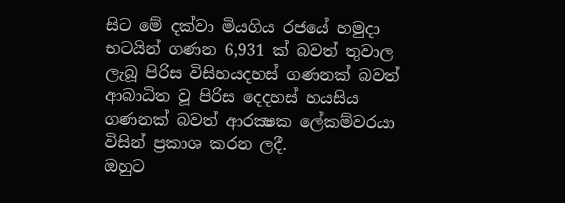සිට මේ දක්වා මියගිය රජයේ හමුදා භටයින් ගණන 6,931 ක් බවත් තුවාල ලැබූ පිරිස විසිහයදහස් ගණනක් බවත් ආබාධිත වූ පිරිස දෙදහස් හයසිය ගණනක් බවත් ආරක්‍ෂක ලේකම්වරයා විසින් ප්‍රකාශ කරන ලදී.
ඔහුට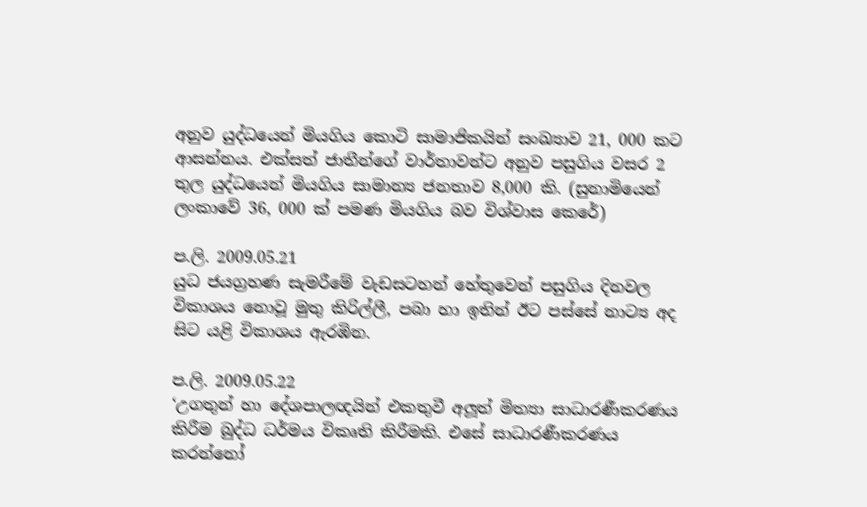අනුව යුද්ධයෙන් මියගිය කොටි සාමාජිකයින් සංඛ්‍යාව 21, 000 කට ආසන්නය. එක්සත් ජාතීන්ගේ වාර්තාවන්ට අනුව පසුගිය වසර 2 තුල යුද්ධයෙන් මියගිය සාමාන්‍ය ජනතාව 8,000 කි. (සුනාමියෙන් ලංකාවේ 36, 000 ක් පමණ මියගිය බව විශ්වාස කෙරේ)

ප.ලි. 2009.05.21
යුධ ජයග්‍රහණ සැමරීමේ වැඩසටහන් හේතුවෙන් පසුගිය දිනවල විකාශය නොවූ මුතු කිරිල්ලී, පබා හා ඉතින් ඊට පස්සේ නාට්‍ය අද සිට යළි විකාශය ඇරඹින.

ප.ලි. 2009.05.22
‘උගතුන් හා දේශපාලඥයින් එකතුවී අලූත් මිත්‍යා සාධාරණීකරණය කිරීම බුද්ධ ධර්මය විකෘති කිරීමකි. එසේ සාධාරණීකරණය කරන්නෝ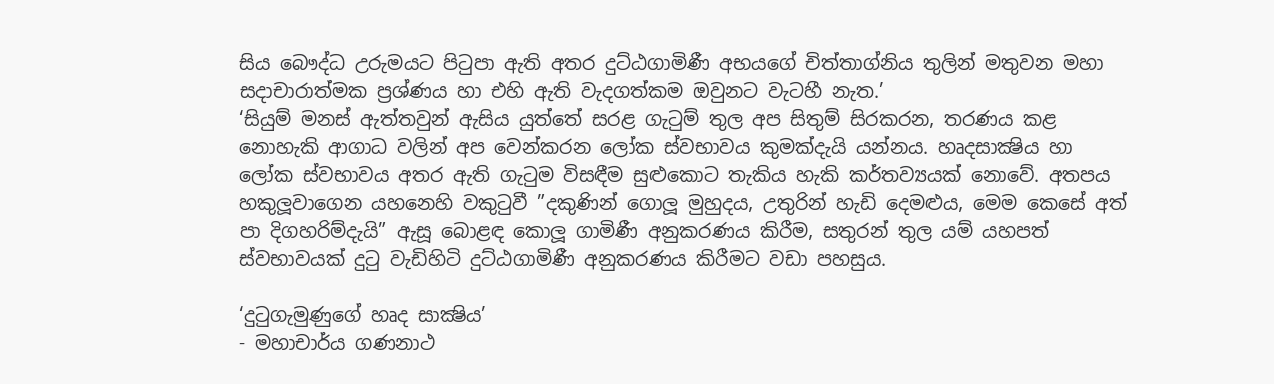සිය බෞද්ධ උරුමයට පිටුපා ඇති අතර දුට්ඨගාමිණී අභයගේ චිත්තාග්නිය තුලින් මතුවන මහා සදාචාරාත්මක ප්‍රශ්ණය හා එහි ඇති වැදගත්කම ඔවුනට වැටහී නැත.’
‘සියුම් මනස් ඇත්තවුන් ඇසිය යුත්තේ සරළ ගැටුම් තුල අප සිතුම් සිරකරන, තරණය කළ නොහැකි ආගාධ වලින් අප වෙන්කරන ලෝක ස්වභාවය කුමක්දැයි යන්නය. හෘදසාක්‍ෂිය හා ලෝක ස්වභාවය අතර ඇති ගැටුම විසඳීම සුළුකොට තැකිය හැකි කර්තව්‍යයක් නොවේ. අතපය හකුලූවාගෙන යහනෙහි වකුටුවී ”දකුණින් ගොලූ මුහුදය, උතුරින් හැඩි දෙමළුය, මෙම කෙසේ අත් පා දිගහරිම්දැයි” ඇසූ බොළඳ කොලූ ගාමිණී අනුකරණය කිරීම, සතුරන් තුල යම් යහපත් ස්වභාවයක් දුටු වැඩිහිටි දුට්ඨගාමිණී අනුකරණය කිරීමට වඩා පහසුය.

‘දුටුගැමුණුගේ හෘද සාක්‍ෂිය’
- මහාචාර්ය ගණනාථ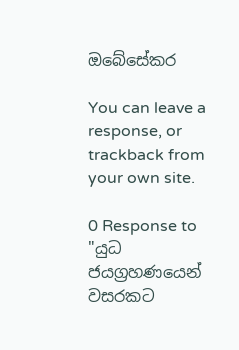ඔබේසේකර

You can leave a response, or trackback from your own site.

0 Response to "යුධ ජයග්‍රහණයෙන් වසරකට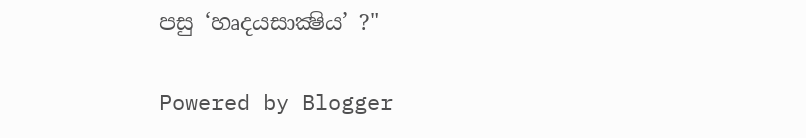පසු ‘හෘදයසාක්‍ෂිය’ ?"

Powered by Blogger